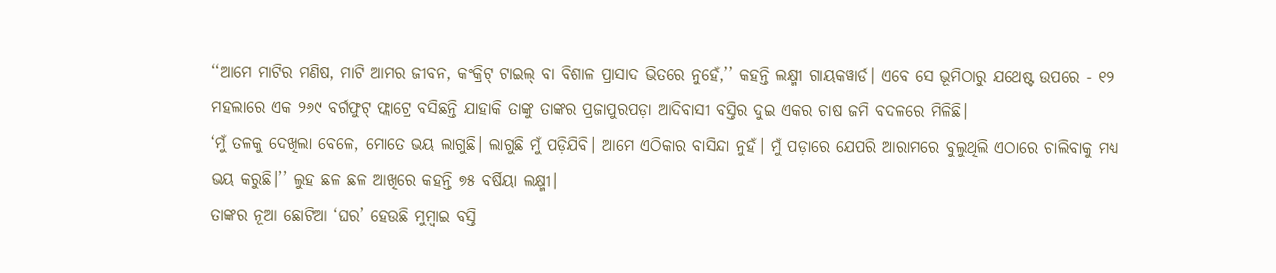‘‘ଆମେ ମାଟିର ମଣିଷ, ମାଟି ଆମର ଜୀବନ, କଂକ୍ରିଟ୍ ଟାଇଲ୍ ବା ବିଶାଳ ପ୍ରାସାଦ ଭିତରେ ନୁହେଁ,’’ କହନ୍ତି ଲକ୍ଷ୍ମୀ ଗାୟକୱାର୍ଡ। ଏବେ ସେ ଭୂମିଠାରୁ ଯଥେଷ୍ଟ ଉପରେ - ୧୨ ମହଲାରେ ଏକ ୨୬୯ ବର୍ଗଫୁଟ୍ ଫ୍ଲାଟ୍ରେ ବସିଛନ୍ତି ଯାହାକି ତାଙ୍କୁ ତାଙ୍କର ପ୍ରଜାପୁରପଡ଼ା ଆଦିବାସୀ ବସ୍ତିର ଦୁଇ ଏକର ଚାଷ ଜମି ବଦଳରେ ମିଳିଛି।
‘ମୁଁ ତଳକୁ ଦେଖିଲା ବେଳେ, ମୋତେ ଭୟ ଲାଗୁଛି। ଲାଗୁଛି ମୁଁ ପଡ଼ିଯିବି। ଆମେ ଏଠିକାର ବାସିନ୍ଦା ନୁହଁ। ମୁଁ ପଡ଼ାରେ ଯେପରି ଆରାମରେ ବୁଲୁଥିଲି ଏଠାରେ ଚାଲିବାକୁ ମଧ୍ୟ ଭୟ କରୁଛି।’’ ଲୁହ ଛଳ ଛଳ ଆଖିରେ କହନ୍ତି ୭୫ ବର୍ଷିୟା ଲକ୍ଷ୍ମୀ।
ତାଙ୍କର ନୂଆ ଛୋଟିଆ ‘ଘର’ ହେଉଛି ମୁମ୍ବାଇ ବସ୍ତି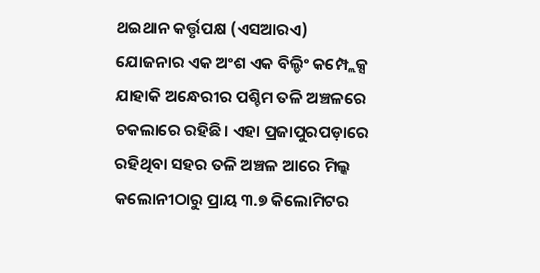ଥଇଥାନ କର୍ତ୍ତୃପକ୍ଷ (ଏସଆରଏ) ଯୋଜନାର ଏକ ଅଂଶ ଏକ ବିଲ୍ଡିଂ କମ୍ପ୍ଲେକ୍ସ ଯାହାକି ଅନ୍ଧେରୀର ପଶ୍ଚିମ ତଳି ଅଞ୍ଚଳରେ ଚକଲାରେ ରହିଛି। ଏହା ପ୍ରଜାପୁରପଡ଼ାରେ ରହିଥିବା ସହର ତଳି ଅଞ୍ଚଳ ଆରେ ମିଲ୍କ କଲୋନୀଠାରୁ ପ୍ରାୟ ୩.୭ କିଲୋମିଟର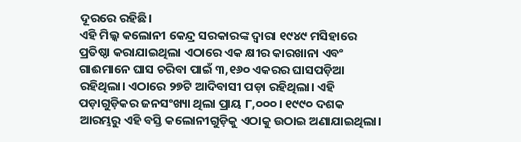ଦୂରରେ ରହିଛି।
ଏହି ମିଲ୍କ କଲୋନୀ କେନ୍ଦ୍ର ସରକାରଙ୍କ ଦ୍ୱାରା ୧୯୪୯ ମସିହାରେ ପ୍ରତିଷ୍ଠା କରାଯାଇଥିଲା ଏଠାରେ ଏକ କ୍ଷୀର କାରଖାନା ଏବଂ ଗାଈମାନେ ଘାସ ଚରିବା ପାଇଁ ୩,୧୬୦ ଏକରର ଘାସପଡ଼ିଆ ରହିଥିଲା। ଏଠାରେ ୨୭ଟି ଆଦିବାସୀ ପଡ଼ା ରହିଥିଲା। ଏହି ପଡ଼ାଗୁଡ଼ିକର ଜନସଂଖ୍ୟା ଥିଲା ପ୍ରାୟ ୮,୦୦୦। ୧୯୯୦ ଦଶକ ଆରମ୍ଭରୁ ଏହି ବସ୍ତି କଲୋନୀଗୁଡ଼ିକୁ ଏଠାକୁ ଉଠାଇ ଅଣାଯାଇଥିଲା।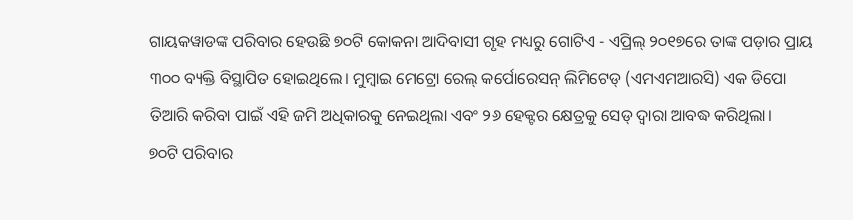ଗାୟକୱାଡଙ୍କ ପରିବାର ହେଉଛି ୭୦ଟି କୋକନା ଆଦିବାସୀ ଗୃହ ମଧ୍ୟରୁ ଗୋଟିଏ - ଏପ୍ରିଲ୍ ୨୦୧୭ରେ ତାଙ୍କ ପଡ଼ାର ପ୍ରାୟ ୩୦୦ ବ୍ୟକ୍ତି ବିସ୍ଥାପିତ ହୋଇଥିଲେ। ମୁମ୍ବାଇ ମେଟ୍ରୋ ରେଲ୍ କର୍ପୋରେସନ୍ ଲିମିଟେଡ୍ (ଏମଏମଆରସି) ଏକ ଡିପୋ ତିଆରି କରିବା ପାଇଁ ଏହି ଜମି ଅଧିକାରକୁ ନେଇଥିଲା ଏବଂ ୨୬ ହେକ୍ଟର କ୍ଷେତ୍ରକୁ ସେଡ୍ ଦ୍ୱାରା ଆବଦ୍ଧ କରିଥିଲା।
୭୦ଟି ପରିବାର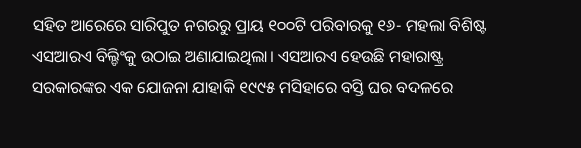ସହିତ ଆରେରେ ସାରିପୁତ ନଗରରୁ ପ୍ରାୟ ୧୦୦ଟି ପରିବାରକୁ ୧୬- ମହଲା ବିଶିଷ୍ଟ ଏସଆରଏ ବିଲ୍ଡିଂକୁ ଉଠାଇ ଅଣାଯାଇଥିଲା। ଏସଆରଏ ହେଉଛି ମହାରାଷ୍ଟ୍ର ସରକାରଙ୍କର ଏକ ଯୋଜନା ଯାହାକି ୧୯୯୫ ମସିହାରେ ବସ୍ତି ଘର ବଦଳରେ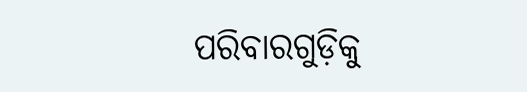ପରିବାରଗୁଡ଼ିକୁ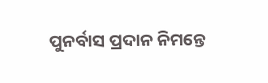ପୁନର୍ବାସ ପ୍ରଦାନ ନିମନ୍ତେ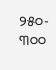୨୫୦- ୩୦୦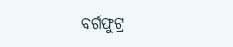ବର୍ଗଫୁଟ୍ର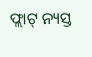ଫ୍ଲାଟ୍ ନ୍ୟସ୍ତ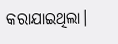କରାଯାଇଥିଲା।